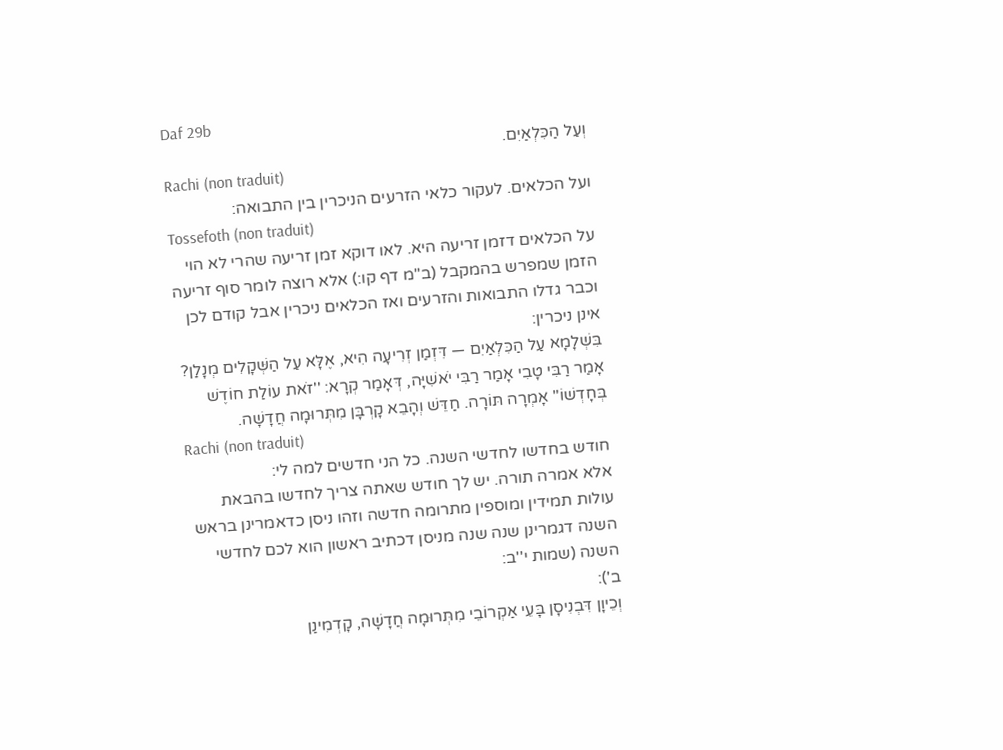Daf 29b
וְעַל הַכִּלְאַיִם.
Rachi (non traduit)
ועל הכלאים. לעקור כלאי הזרעים הניכרין בין התבואה:
Tossefoth (non traduit)
על הכלאים דזמן זריעה היא. לאו דוקא זמן זריעה שהרי לא הוי הזמן שמפרש בהמקבל (ב''מ דף קו:) אלא רוצה לומר סוף זריעה וכבר גדלו התבואות והזרעים ואז הכלאים ניכרין אבל קודם לכן אינן ניכרין:
בִּשְׁלָמָא עַל הַכִּלְאַיִם — דִּזְמַן זְרִיעָה הִיא, אֶלָּא עַל הַשְּׁקָלִים מְנָלַן?
אָמַר רַבִּי טָבִי אָמַר רַבִּי יֹאשִׁיָּה, דְּאָמַר קְרָא: ''זֹאת עוֹלַת חוֹדֶשׁ בְּחָדְשׁוֹ'' אָמְרָה תּוֹרָה. חַדֵּשׁ וְהָבֵא קָרְבָּן מִתְּרוּמָה חֲדָשָׁה.
Rachi (non traduit)
חודש בחדשו לחדשי השנה. כל הני חדשים למה לי:
אלא אמרה תורה. יש לך חודש שאתה צריך לחדשו בהבאת עולות תמידין ומוספין מתרומה חדשה וזהו ניסן כדאמרינן בראש השנה דגמרינן שנה שנה מניסן דכתיב ראשון הוא לכם לחדשי השנה (שמות י''ב:
ב'):
וְכֵיוָן דִּבְנִיסָן בָּעֵי אַקְרוֹבֵי מִתְּרוּמָה חֲדָשָׁה, קָדְמִינַן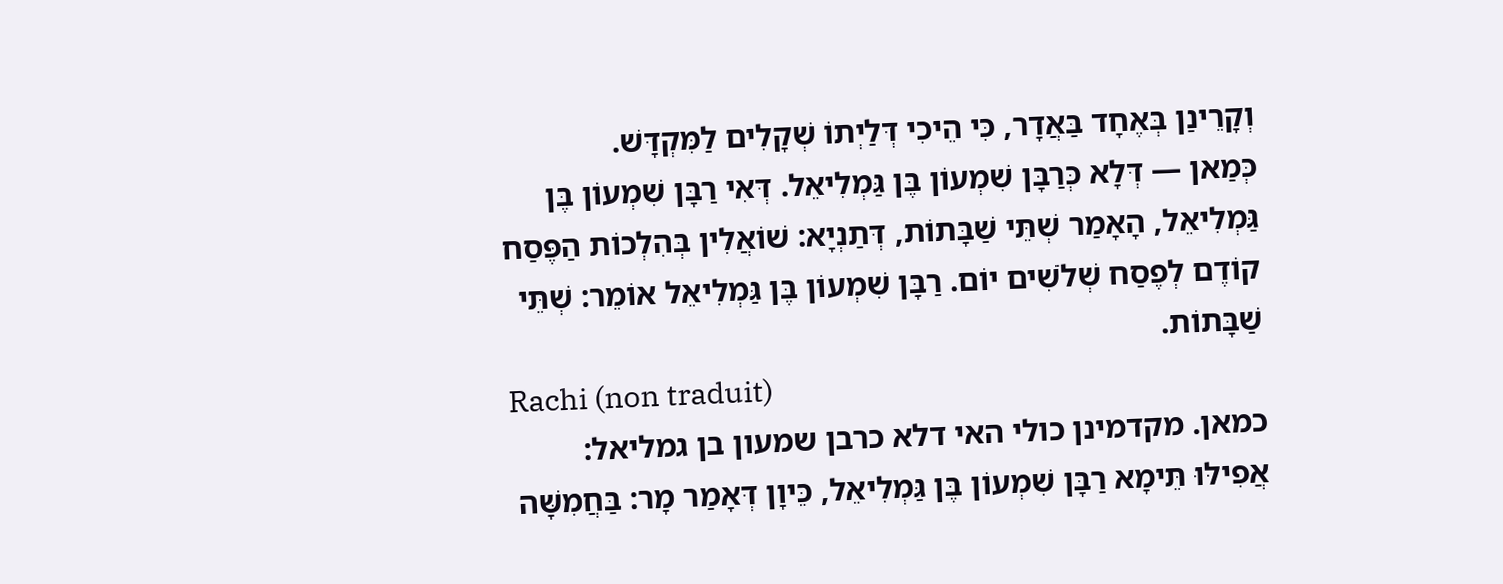וְקָרֵינַן בְּאֶחָד בַּאֲדָר, כִּי הֵיכִי דְּלַיְתוֹ שְׁקָלִים לַמִּקְדָּשׁ.
כְּמַאן — דְּלָא כְּרַבָּן שִׁמְעוֹן בֶּן גַּמְלִיאֵל. דְּאִי רַבָּן שִׁמְעוֹן בֶּן גַּמְלִיאֵל, הָאָמַר שְׁתֵּי שַׁבָּתוֹת, דְּתַנְיָא: שׁוֹאֲלִין בְּהִלְכוֹת הַפֶּסַח קוֹדֶם לְפֶסַח שְׁלֹשִׁים יוֹם. רַבָּן שִׁמְעוֹן בֶּן גַּמְלִיאֵל אוֹמֵר: שְׁתֵּי שַׁבָּתוֹת.
Rachi (non traduit)
כמאן. מקדמינן כולי האי דלא כרבן שמעון בן גמליאל:
אֲפִילּוּ תֵּימָא רַבָּן שִׁמְעוֹן בֶּן גַּמְלִיאֵל, כֵּיוָן דְּאָמַר מָר: בַּחֲמִשָּׁה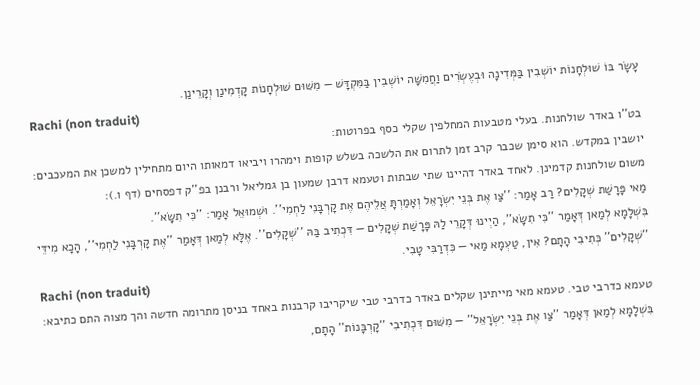עָשָׂר בּוֹ שׁוּלְחָנוֹת יוֹשְׁבִין בַּמְּדִינָה וּבְעֶשְׂרִים וַחֲמִשָּׁה יוֹשְׁבִין בַּמִּקְדָּשׁ — מִשּׁוּם שׁוּלְחָנוֹת קָדְמִינַן וְקָרֵינַן.
Rachi (non traduit)
בט''ו באדר שולחנות. בעלי מטבעות המחלפין שקלי כסף בפרוטות:
יושבין במקדש. הוא סימן שכבר קרב זמן לתרום את הלשכה בשלש קופות וימהרו ויביאו דמאותו היום מתחילין למשכן את המעכבים:
משום שולחנות קדמינן. לאחד באדר דהיינו שתי שבתות וטעמא דרבן שמעון בן גמליאל ורבנן בפ''ק דפסחים (דף ו.):
מַאי פָּרָשַׁת שְׁקָלִים? רַב אָמַר: ''צַו אֶת בְּנֵי יִשְׂרָאֵל וְאָמַרְתָּ אֲלֵיהֶם אֶת קָרְבָּנִי לַחְמִי''. וּשְׁמוּאֵל אָמַר: ''כִּי תִשָּׂא''.
בִּשְׁלָמָא לְמַאן דְּאָמַר ''כִּי תִשָּׂא'', הַיְינוּ דְּקָרֵי לַהּ פָּרָשַׁת שְׁקָלִים — דִּכְתִיב בַּהּ ''שְׁקָלִים''. אֶלָּא לְמַאן דְּאָמַר ''אֶת קָרְבָּנִי לַחְמִי'', הָכָא מִידֵּי ''שְׁקָלִים'' כְּתִיבִי הָתָם? אִין, טַעְמָא מַאי — כִּדְרַבִּי טָבִי.
Rachi (non traduit)
טעמא כדרבי טבי. טעמא מאי מייתינן שקלים באדר כדרבי טבי שיקריבו קרבנות באחד בניסן מתרומה חדשה והך מצוה התם כתיבא:
בִּשְׁלָמָא לְמַאן דְּאָמַר ''צַו אֶת בְּנֵי יִשְׂרָאֵל'' — מִשּׁוּם דִּכְתִיבִי ''קָרְבָּנוֹת'' הָתָם,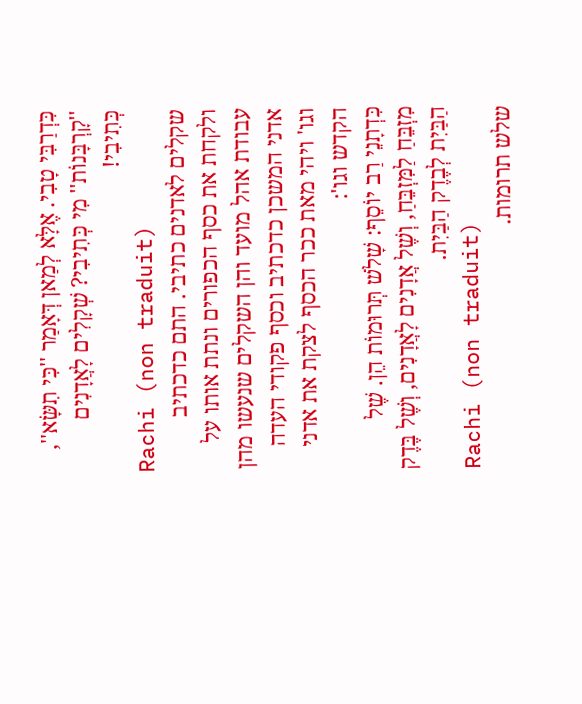כִּדְרַבִּי טָבִי. אֶלָּא לְמַאן דְּאָמַר ''כִּי תִשָּׂא'', ''קָרְבָּנוֹת'' מִי כְּתִיבִי? שְׁקָלִים לָאֲדָנִים כְּתִיבִי!
Rachi (non traduit)
שקלים לאדנים כתיבי. התם כדכתיב ולקחת את כסף הכפורים ונתת אותו על עבודת אהל מועד והן השקלים שנעשו מהן אדני המשכן כדכתיב וכסף פקודי העדה וגו' ויהי מאת ככר הכסף לצקת את אדני הקדש וגו':
כִּדְתָנֵי רַב יוֹסֵף: שָׁלֹשׁ תְּרוּמוֹת הֵן. שֶׁל מִזְבֵּחַ לַמִּזְבֵּחַ, וְשֶׁל אֲדָנִים לָאֲדָנִים, וְשֶׁל בֶּדֶק הַבַּיִת לְבֶדֶק הַבַּיִת.
Rachi (non traduit)
שלש תרומות.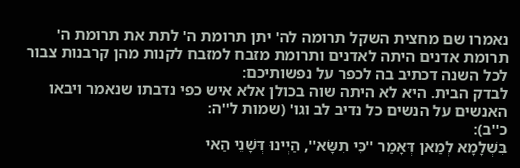נאמרו שם מחצית השקל תרומה לה' יתן תרומת ה' לתת את תרומת ה' תרומת אדנים היתה לאדנים ותרומת מזבח למזבח לקנות מהן קרבנות צבור לכל השנה דכתיב בה לכפר על נפשותיכם:
לבדק הבית. היא לא היתה שוה בכולן אלא איש כפי נדבתו שנאמר ויבאו האנשים על הנשים כל נדיב לב וגו' (שמות ל''ה:
כ''ב):
בִּשְׁלָמָא לְמַאן דְּאָמַר ''כִּי תִשָּׂא'', הַיְינוּ דְּשָׁנֵי הַאי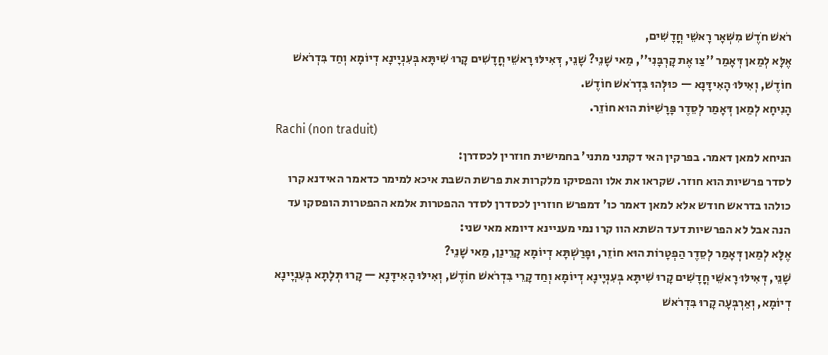רֹאשׁ חֹדֶשׁ מִשְּׁאָר רָאשֵׁי חֳדָשִׁים,
אֶלָּא לְמַאן דְּאָמַר ''צַו אֶת קָרְבָּנִי'', מַאי שָׁנֵי? שָׁנֵי, דְּאִילּוּ רָאשֵׁי חֳדָשִׁים קָרוּ שִׁיתָּא בְּעִנְיָינָא דְיוֹמָא וְחַד בִּדְרֹאשׁ חוֹדֶשׁ, וְאִילּוּ הָאִידָּנָא — כּוּלְּהוּ בִּדְרֹאשׁ חוֹדֶשׁ.
הָנִיחָא לְמַאן דְּאָמַר לְסֵדֶר פָּרָשִׁיּוֹת הוּא חוֹזֵר.
Rachi (non traduit)
הניחא למאן דאמר. בפרקין האי דקתני מתני' בחמישית חוזרין לכסדרן:
לסדר פרשיות הוא חוזר. שקראו את אלו והפסיקו מלקרות את פרשת השבת איכא למימר כדאמר האידנא קרו כולהו בדראש חודש אלא למאן דאמר כו' דמפרש חוזרין לכסדרן לסדר ההפטרות אלמא ההפטרות הופסקו עד הנה אבל לא הפרשיות דעד השתא הוו קרו נמי מעניינא דיומא מאי שני:
אֶלָּא לְמַאן דְּאָמַר לְסֵדֶר הַפְטָרוֹת הוּא חוֹזֵר, וּפָרַשְׁתָּא דְיוֹמָא קָרֵינַן, מַאי שָׁנֵי?
שָׁנֵי, דְּאִילּוּ רָאשֵׁי חֳדָשִׁים קָרוּ שִׁיתָּא בְּעִנְיָינָא דְיוֹמָא וְחַד קָרֵי בִּדְרֹאשׁ חוֹדֶשׁ, וְאִילּוּ הָאִידָּנָא — קָרוּ תְּלָתָא בְּעִנְיָינָא דְיוֹמָא, וְאַרְבְּעָה קָרוּ בִּדְרֹאשׁ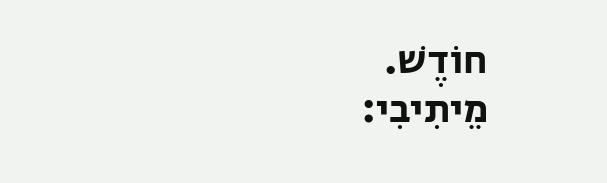חוֹדֶשׁ.
מֵיתִיבִי: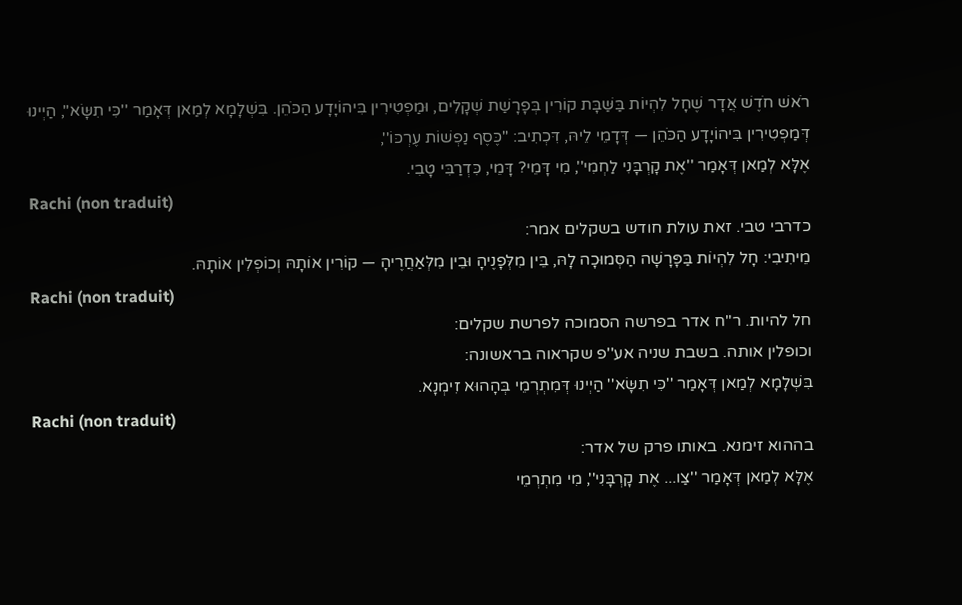רֹאשׁ חֹדֶשׁ אֲדָר שֶׁחָל לִהְיוֹת בַּשַּׁבָּת קוֹרִין בְּפָרָשַׁת שְׁקָלִים, וּמַפְטִירִין בִּיהוֹיָדָע הַכֹּהֵן. בִּשְׁלָמָא לְמַאן דְּאָמַר ''כִּי תִשָּׂא'', הַיְינוּ דְּמַפְטִירִין בִּיהוֹיָדָע הַכֹּהֵן — דְּדָמֵי לֵיהּ, דִּכְתִיב: ''כֶּסֶף נַפְשׁוֹת עֶרְכּוֹ'',
אֶלָּא לְמַאן דְּאָמַר ''אֶת קָרְבָּנִי לַחְמִי'', מִי דָּמֵי? דָּמֵי, כִּדְרַבִּי טָבִי.
Rachi (non traduit)
כדרבי טבי. זאת עולת חודש בשקלים אמר:
מֵיתִיבִי: חָל לִהְיוֹת בַּפָּרָשָׁה הַסְּמוּכָה לָהּ, בֵּין מִלְּפָנֶיהָ וּבֵין מִלְּאַחֲרֶיהָ — קוֹרִין אוֹתָהּ וְכוֹפְלִין אוֹתָהּ.
Rachi (non traduit)
חל להיות. ר''ח אדר בפרשה הסמוכה לפרשת שקלים:
וכופלין אותה. בשבת שניה אע''פ שקראוה בראשונה:
בִּשְׁלָמָא לְמַאן דְּאָמַר ''כִּי תִשָּׂא'' הַיְינוּ דְּמִתְרְמֵי בְּהָהוּא זִימְנָא.
Rachi (non traduit)
בההוא זימנא. באותו פרק של אדר:
אֶלָּא לְמַאן דְּאָמַר ''צַו... אֶת קָרְבָּנִי'', מִי מִתְרְמֵי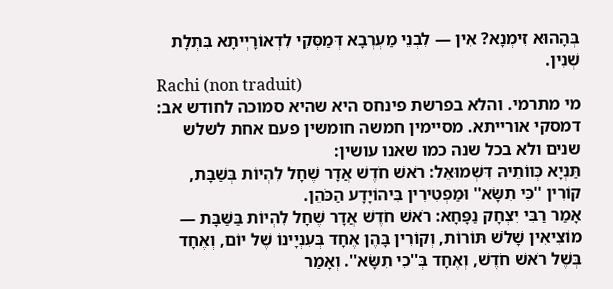בְּהָהוּא זִימְנָא? אִין — לִבְנֵי מַעְרְבָא דְּמַסְּקִי לִדְאוֹרָיְיתָא בִּתְלָת שְׁנִין.
Rachi (non traduit)
מי מתרמי. והלא בפרשת פינחס היא שהיא סמוכה לחודש אב:
דמסקי אורייתא. מסיימין חמשה חומשין פעם אחת לשלש שנים ולא בכל שנה כמו שאנו עושין:
תַּנְיָא כְּווֹתֵיהּ דִּשְׁמוּאֵל: רֹאשׁ חֹדֶשׁ אֲדָר שֶׁחָל לִהְיוֹת בְּשַׁבָּת, קוֹרִין ''כִּי תִשָּׂא'' וּמַפְטִירִין בִּיהוֹיָדָע הַכֹּהֵן.
אָמַר רַבִּי יִצְחָק נַפָּחָא: רֹאשׁ חֹדֶשׁ אֲדָר שֶׁחָל לִהְיוֹת בַּשַּׁבָּת — מוֹצִיאִין שָׁלֹשׁ תּוֹרוֹת, וְקוֹרִין בָּהֶן אֶחָד בְּעִנְיָינוֹ שֶׁל יוֹם, וְאֶחָד בְּשֶׁל רֹאשׁ חֹדֶשׁ, וְאֶחָד בְּ''כִי תִשָּׂא''. וְאָמַר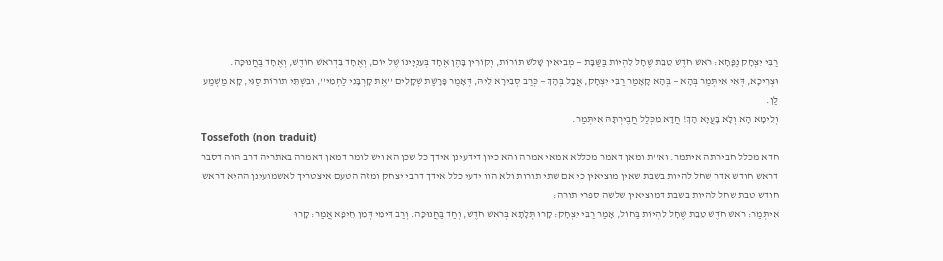רַבִּי יִצְחָק נַפָּחָא: רֹאשׁ חֹדֶשׁ טֵבֵת שֶׁחָל לִהְיוֹת בַּשַּׁבָּת — מְבִיאִין שָׁלֹשׁ תּוֹרוֹת, וְקוֹרִין בָּהֶן אֶחָד בְּעִנְיָינוֹ שֶׁל יוֹם, וְאֶחָד בִּדְרֹאשׁ חוֹדֶשׁ, וְאֶחָד בַּחֲנוּכָּה.
וּצְרִיכָא, דְּאִי אִיתְּמַר בְּהָא — בְּהָא קָאָמַר רַבִּי יִצְחָק, אֲבָל בְּהָךְ — כְּרַב סְבִירָא לֵיהּ, דְּאָמַר פָּרָשַׁת שְׁקָלִים ''אֶת קָרְבָּנִי לַחְמִי'', וּבִשְׁתֵּי תוֹרוֹת סַגִּי, קָא מַשְׁמַע לַן.
וְלֵימָא הָא וְלָא בָּעֲיָא הָךְ! חֲדָא מִכְּלַל חֲבֶירְתָּהּ אִיתְּמַר.
Tossefoth (non traduit)
חדא מכלל חבירתה איתמר. וא''ת ומאן דאמר מכללא אמאי אמרה והא כיון דידעינן אידך כל שכן הא ויש לומר דמאן דאמרה באתריה דרב הוה דסבר דראש חודש אדר שחל להיות בשבת שאין מוציאין כי אם שתי תורות ולא הוו ידעי כלל אידך דרבי יצחק ומזה הטעם איצטריך לאשמועינן ההיא דראש חודש טבת שחל להיות בשבת דמוציאין שלשה ספרי תורה:
אִיתְּמַר: רֹאשׁ חֹדֶשׁ טֵבֵת שֶׁחָל לִהְיוֹת בַּחוֹל, אָמַר רַבִּי יִצְחָק: קָרוּ תְּלָתָא בְּרֹאשׁ חֹדֶשׁ, וְחַד בַּחֲנוּכָּה. וְרַב דִּימִי דְּמִן חֵיפָא אֲמַר: קָרוּ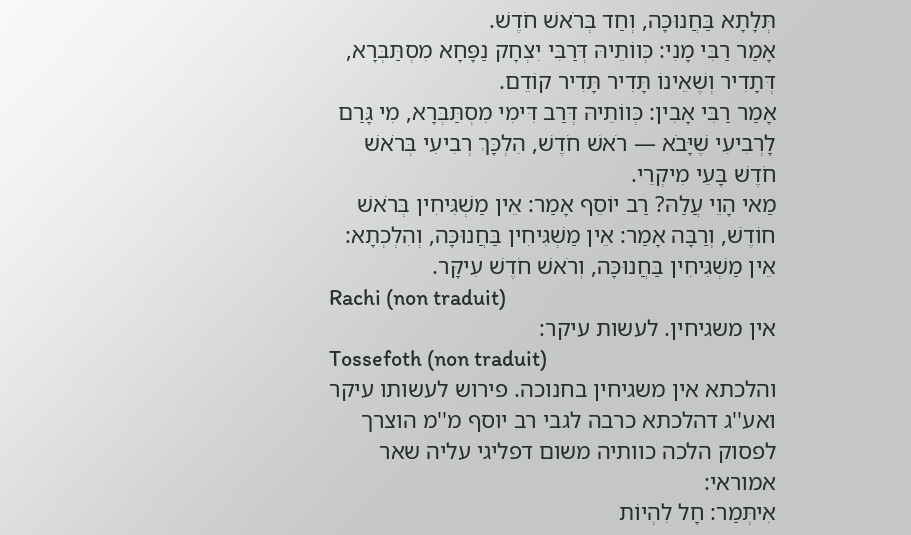תְּלָתָא בַּחֲנוּכָּה, וְחַד בְּרֹאשׁ חֹדֶשׁ.
אָמַר רַבִּי מָנִי: כְּווֹתֵיהּ דְּרַבִּי יִצְחָק נַפָּחָא מִסְתַּבְּרָא, דְּתָדִיר וְשֶׁאֵינוֹ תָּדִיר תָּדִיר קוֹדֵם.
אָמַר רַבִּי אָבִין: כְּווֹתֵיהּ דְּרַב דִּימִי מִסְתַּבְּרָא, מִי גָּרַם לָרְבִיעִי שֶׁיָּבֹא — רֹאשׁ חֹדֶשׁ, הִלְכָּךְ רְבִיעִי בְּרֹאשׁ חֹדֶשׁ בָּעֵי מִיקְרֵי.
מַאי הָוֵי עֲלַהּ? רַב יוֹסֵף אָמַר: אֵין מַשְׁגִּיחִין בְּרֹאשׁ חוֹדֶשׁ, וְרַבָּה אָמַר: אֵין מַשְׁגִּיחִין בַּחֲנוּכָּה, וְהִלְכְתָא: אֵין מַשְׁגִּיחִין בַּחֲנוּכָּה, וְרֹאשׁ חֹדֶשׁ עִיקָּר.
Rachi (non traduit)
אין משגיחין. לעשות עיקר:
Tossefoth (non traduit)
והלכתא אין משגיחין בחנוכה. פירוש לעשותו עיקר ואע''ג דהלכתא כרבה לגבי רב יוסף מ''מ הוצרך לפסוק הלכה כוותיה משום דפליגי עליה שאר אמוראי:
אִיתְּמַר: חָל לִהְיוֹת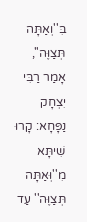בִּ''וְאַתָּה תְּצַוֶּה'', אָמַר רַבִּי יִצְחָק נַפָּחָא: קָרוּ שִׁיתָּא מִ''וְּאַתָּה תְּצַוֶּה'' עַד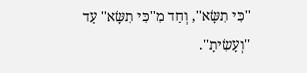''כִּי תִשָּׂא'', וְחַד מִ''כִּי תִשָּׂא'' עַד ''וְעָשִׂיתָ''.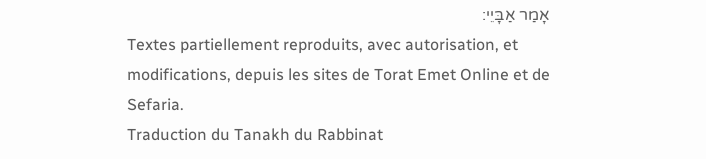אָמַר אַבָּיֵי:
Textes partiellement reproduits, avec autorisation, et modifications, depuis les sites de Torat Emet Online et de Sefaria.
Traduction du Tanakh du Rabbinat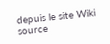depuis le site Wiki source